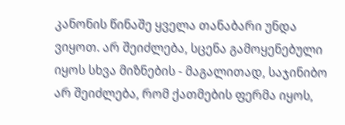კანონის წინაშე ყველა თანაბარი უნდა ვიყოთ. არ შეიძლება, სცენა გამოყენებული იყოს სხვა მიზნების - მაგალითად, საჯინიბო არ შეიძლება, რომ ქათმების ფერმა იყოს,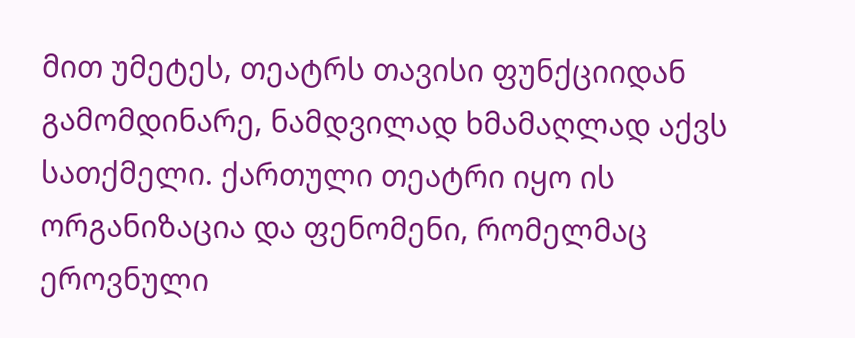მით უმეტეს, თეატრს თავისი ფუნქციიდან გამომდინარე, ნამდვილად ხმამაღლად აქვს სათქმელი. ქართული თეატრი იყო ის ორგანიზაცია და ფენომენი, რომელმაც ეროვნული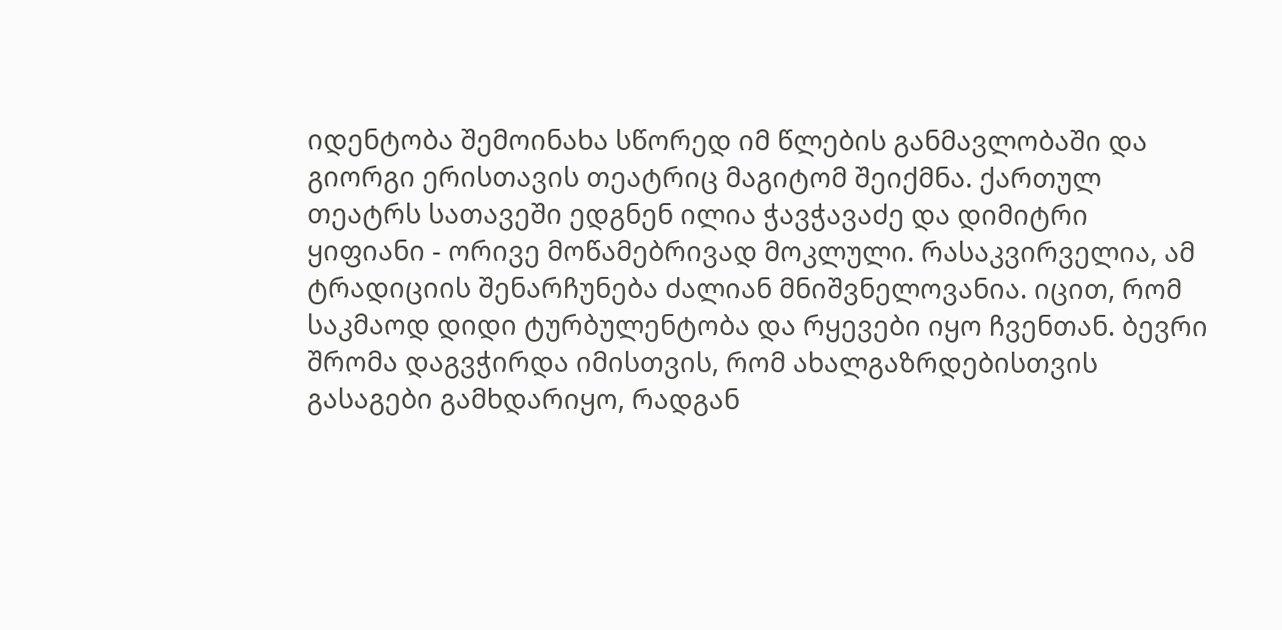იდენტობა შემოინახა სწორედ იმ წლების განმავლობაში და გიორგი ერისთავის თეატრიც მაგიტომ შეიქმნა. ქართულ თეატრს სათავეში ედგნენ ილია ჭავჭავაძე და დიმიტრი ყიფიანი - ორივე მოწამებრივად მოკლული. რასაკვირველია, ამ ტრადიციის შენარჩუნება ძალიან მნიშვნელოვანია. იცით, რომ საკმაოდ დიდი ტურბულენტობა და რყევები იყო ჩვენთან. ბევრი შრომა დაგვჭირდა იმისთვის, რომ ახალგაზრდებისთვის გასაგები გამხდარიყო, რადგან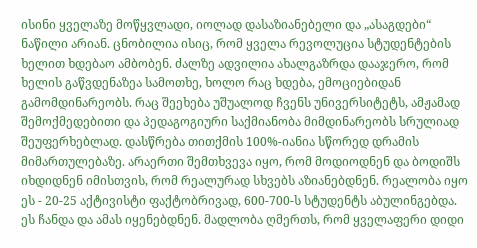ისინი ყველაზე მოწყვლადი, იოლად დასაზიანებელი და „ასაგდები“ ნაწილი არიან. ცნობილია ისიც, რომ ყველა რევოლუცია სტუდენტების ხელით ხდებაო ამბობენ. ძალზე ადვილია ახალგაზრდა დააჯერო, რომ ხელის გაწვდენაზეა სამოთხე, ხოლო რაც ხდება, ემოციებიდან გამომდინარეობს. რაც შეეხება უშუალოდ ჩვენს უნივერსიტეტს, ამჟამად შემოქმედებითი და პედაგოგიური საქმიანობა მიმდინარეობს სრულიად შეუფერხებლად. დასწრება თითქმის 100%-იანია სწორედ დრამის მიმართულებაზე. არაერთი შემთხვევა იყო, რომ მოდიოდნენ და ბოდიშს იხდიდნენ იმისთვის, რომ რეალურად სხვებს აზიანებდნენ. რეალობა იყო ეს - 20-25 აქტივისტი ფაქტობრივად, 600-700-ს სტუდენტს აბულინგებდა. ეს ჩანდა და ამას იყენებდნენ. მადლობა ღმერთს, რომ ყველაფერი დიდი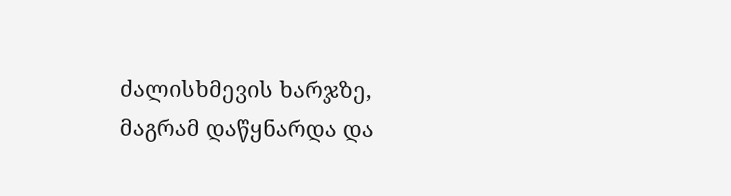ძალისხმევის ხარჯზე, მაგრამ დაწყნარდა და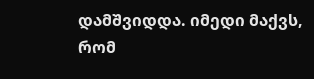დამშვიდდა. იმედი მაქვს, რომ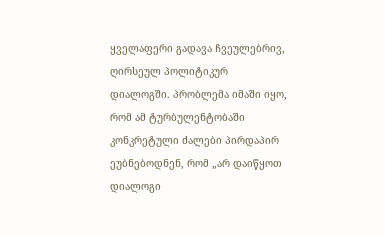ყველაფერი გადავა ჩვეულებრივ, ღირსეულ პოლიტიკურ დიალოგში. პრობლემა იმაში იყო, რომ ამ ტურბულენტობაში კონკრეტული ძალები პირდაპირ ეუბნებოდნენ, რომ „არ დაიწყოთ დიალოგი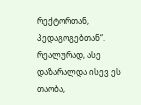რექტორთან, პედაგოგებთან“. რეალურად, ასე დაზარალდა ისევ ეს თაობა,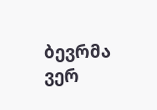ბევრმა ვერ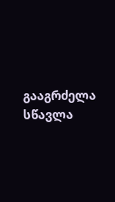გააგრძელა სწავლა